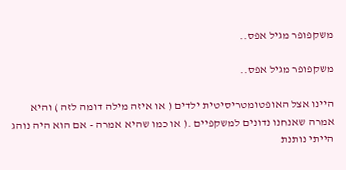משקפופר מגיל אפס..

משקפופר מגיל אפס..

היינו אצל האופטומטריסיטית ילדים ( או איזה מילה דומה לזה ) והיא אמרה שאנחנו נדונים למשקפיים .( או כמו שהיא אמרה - אם הוא היה נוהג הייתי נותנת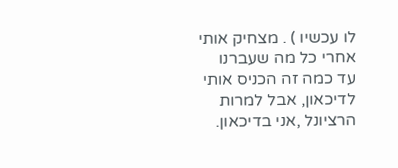לו עכשיו ) . מצחיק אותי אחרי כל מה שעברנו עד כמה זה הכניס אותי לדיכאון, אבל למרות הרציונל ,אני בדיכאון.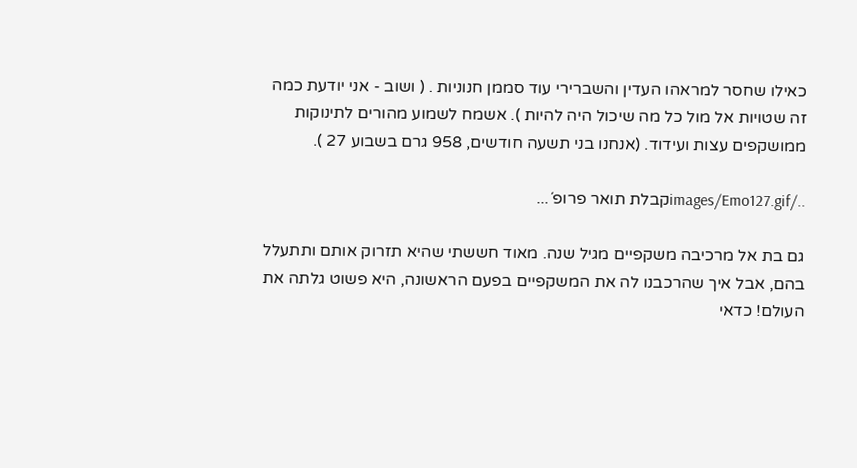כאילו שחסר למראהו העדין והשברירי עוד סממן חנוניות . ( ושוב - אני יודעת כמה זה שטויות אל מול כל מה שיכול היה להיות ). אשמח לשמוע מהורים לתינוקות ממושקפים עצות ועידוד. (אנחנו בני תשעה חודשים, 958 גרם בשבוע 27 ).

../images/Emo127.gifקבלת תואר פרופ´...

גם בת אל מרכיבה משקפיים מגיל שנה. מאוד חששתי שהיא תזרוק אותם ותתעלל בהם, אבל איך שהרכבנו לה את המשקפיים בפעם הראשונה, היא פשוט גלתה את העולם! כדאי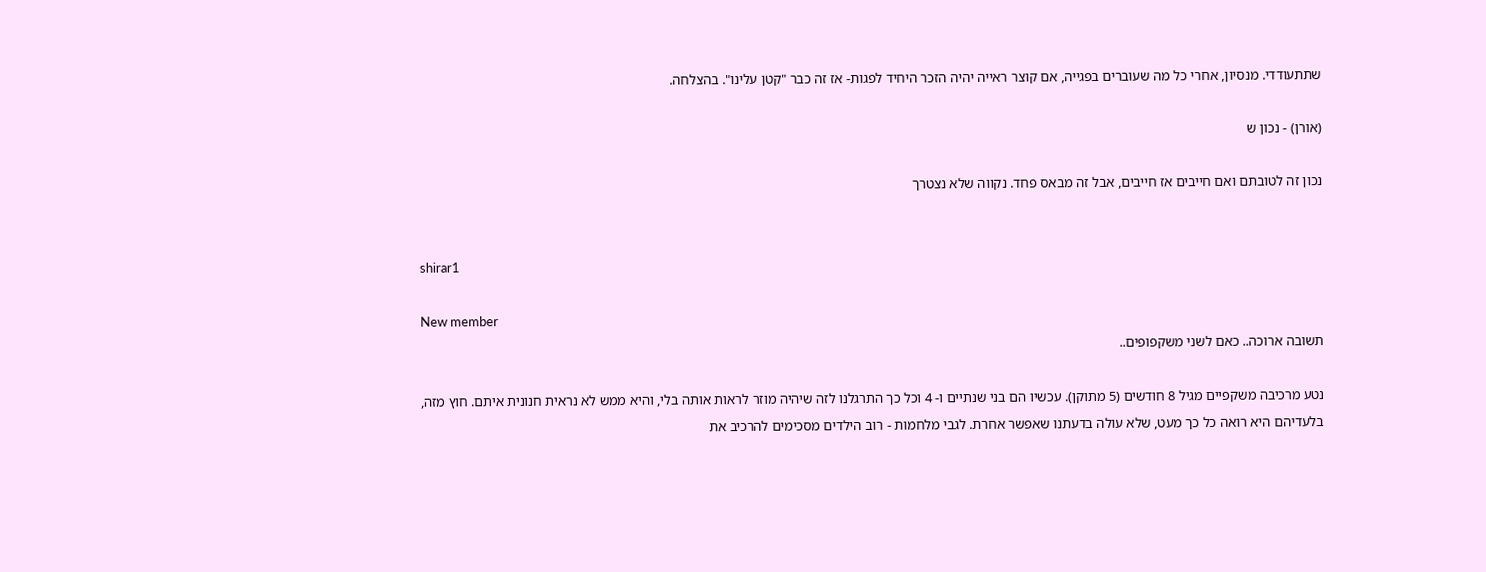שתתעודדי. מנסיון, אחרי כל מה שעוברים בפגייה, אם קוצר ראייה יהיה הזכר היחיד לפגות- אז זה כבר "קטן עלינו". בהצלחה.

(אורן) - נכון ש

נכון זה לטובתם ואם חייבים אז חייבים, אבל זה מבאס פחד. נקווה שלא נצטרך


shirar1

New member
תשובה ארוכה.. כאם לשני משקפופים..

נטע מרכיבה משקפיים מגיל 8 חודשים (5 מתוקן). עכשיו הם בני שנתיים ו- 4 וכל כך התרגלנו לזה שיהיה מוזר לראות אותה בלי, והיא ממש לא נראית חנונית איתם. חוץ מזה, בלעדיהם היא רואה כל כך מעט, שלא עולה בדעתנו שאפשר אחרת. לגבי מלחמות - רוב הילדים מסכימים להרכיב את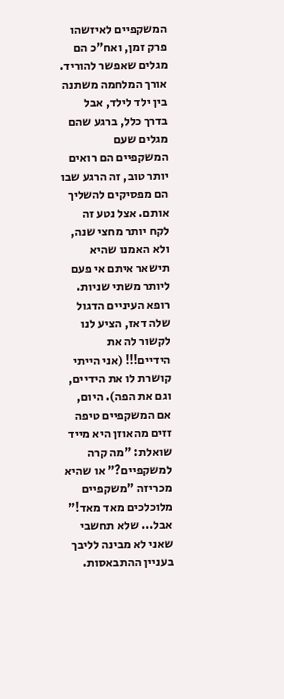המשקפיים לאיזשהו פרק זמן, ואח"כ הם מגלים שאפשר להוריד. אורך המלחמה משתנה בין ילד לילד, אבל בדרך כלל, ברגע שהם מגלים שעם המשקפיים הם רואים יותר טוב, זה הרגע שבו הם מפסיקים להשליך אותם. אצל נטע זה לקח יותר מחצי שנה, ולא האמנו שהיא תישאר איתם אי פעם ליותר משתי שניות. רופא העיניים הדגול שלה דאז, הציע לנו לקשור לה את הידיים!!! (אני הייתי קושרת לו את הידיים, וגם את הפה). היום, אם המשקפיים טיפה זזים מהאוזן היא מייד שואלת: "מה קרה למשקפיים?" או שהיא מכריזה "משקפיים מלוכלכים מאד מאד!" אבל... שלא תחשבי שאני לא מבינה לליבך בעניין ההתבאסות.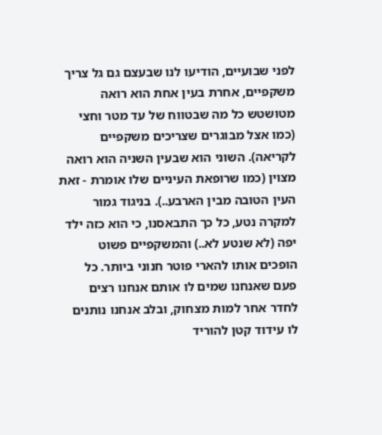לפני שבועיים, הודיעו לנו שבעצם גם גל צריך משקפיים, אחרת בעין אחת הוא רואה מטושטש כל מה שבטווח של עד מטר וחצי (כמו אצל מבוגרים שצריכים משקפיים לקריאה). השוני הוא שבעין השניה הוא רואה מצוין (כמו שרופאת העיניים שלו אומרת - זאת העין הטובה מבין הארבע..). בניגוד גמור למקרה נטע, כל כך התבאסנו, כי הוא כזה ילד יפה (לא שנטע לא..) והמשקפיים פשוט הופכים אותו להארי פוטר חנוני ביותר. כל פעם שאנחנו שמים לו אותם אנחנו רצים לחדר אחר למות מצחוק, ובלב אנחנו נותנים לו עידוד קטן להוריד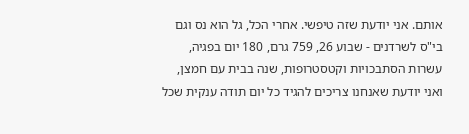אותם. אני יודעת שזה טיפשי. אחרי הכל, גל הוא נס וגם בי"ס לשרדנים - שבוע 26, 759 גרם, 180 יום בפגיה, עשרות הסתבכויות וקטסטרופות, שנה בבית עם חמצן, ואני יודעת שאנחנו צריכים להגיד כל יום תודה ענקית שכל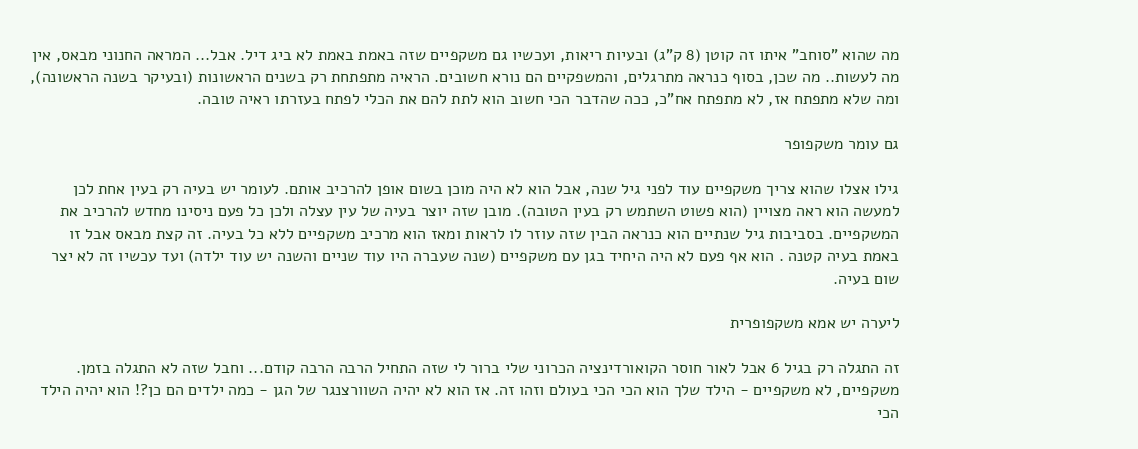מה שהוא "סוחב" איתו זה קוטן (8 ק"ג) ובעיות ריאות, ועכשיו גם משקפיים שזה באמת באמת לא ביג דיל. אבל... המראה החנוני מבאס, אין מה לעשות.. מה שכן, בסוף כנראה מתרגלים, והמשפקיים הם נורא חשובים. הראיה מתפתחת רק בשנים הראשונות (ובעיקר בשנה הראשונה), ומה שלא מתפתח אז, לא מתפתח אח"כ, ככה שהדבר הכי חשוב הוא לתת להם את הכלי לפתח בעזרתו ראיה טובה.

גם עומר משקפופר

גילו אצלו שהוא צריך משקפיים עוד לפני גיל שנה, אבל הוא לא היה מוכן בשום אופן להרכיב אותם. לעומר יש בעיה רק בעין אחת לכן למעשה הוא ראה מצויין (הוא פשוט השתמש רק בעין הטובה). מובן שזה יוצר בעיה של עין עצלה ולכן כל פעם ניסינו מחדש להרכיב את המשקפיים. בסביבות גיל שנתיים הוא כנראה הבין שזה עוזר לו לראות ומאז הוא מרכיב משקפיים ללא כל בעיה. זה קצת מבאס אבל זו באמת בעיה קטנה . הוא אף פעם לא היה היחיד בגן עם משקפיים (שנה שעברה היו עוד שניים והשנה יש עוד ילדה) ועד עכשיו זה לא יצר שום בעיה.

ליערה יש אמא משקפופרית

זה התגלה רק בגיל 6 אבל לאור חוסר הקואורדינציה הכרוני שלי ברור לי שזה התחיל הרבה הרבה קודם... וחבל שזה לא התגלה בזמן. משקפיים, לא משקפיים - הילד שלך הוא הכי הכי בעולם וזהו זה. אז הוא לא יהיה השוורצנגר של הגן - כמה ילדים הם כן?! הוא יהיה הילד הכי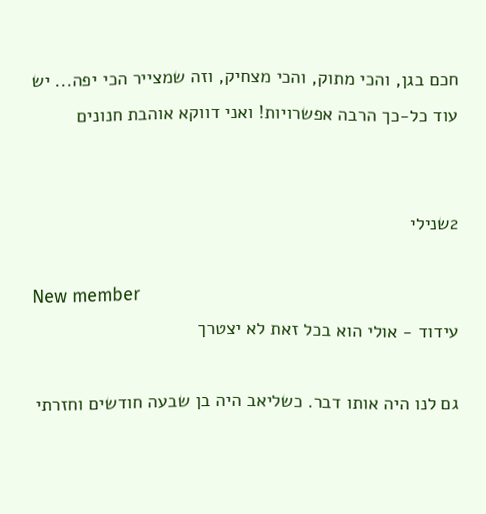חכם בגן, והכי מתוק, והכי מצחיק, וזה שמצייר הכי יפה... יש עוד כל-כך הרבה אפשרויות! ואני דווקא אוהבת חנונים


2שנילי

New member
עידוד - אולי הוא בכל זאת לא יצטרך

גם לנו היה אותו דבר. כשליאב היה בן שבעה חודשים וחזרתי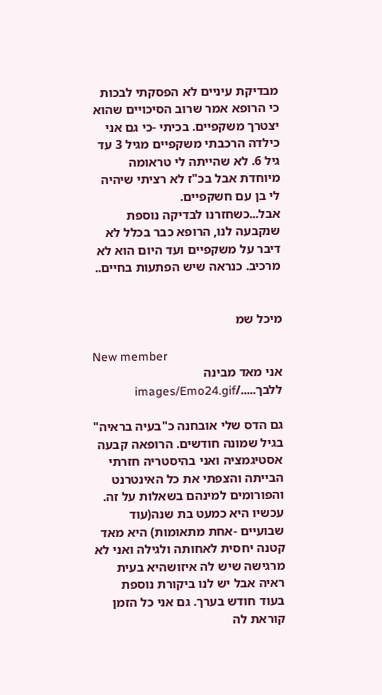מבדיקת עיניים לא הפסקתי לבכות כי הרופא אמר שרוב הסיכויים שהוא יצטרך משקפיים. בכיתי -כי גם אני כילדה הרכבתי משקפיים מגיל 3 עד גיל 6. לא שהייתה לי טראומה מיוחדת אבל בכ"ז לא רציתי שיהיה לי בן עם חשקפיים.
אבל...כשחזרנו לבדיקה נוספת שנקבעה לנו, הרופא כבר בכלל לא דיבר על משקפיים ועד היום הוא לא מרכיב. כנראה שיש הפתעות בחיים..


מיכל שמ

New member
אני מאד מבינה ללבך...../images/Emo24.gif

גם הדס שלי אובחנה כ"בעיה בראיה" בגיל שמונה חודשים. הרופאה קבעה אסטיגמציה ואני בהיסטריה חזרתי הבייתה והצפתי את כל האינטרנט והפורומים למינהם בשאלות על זה. עכשיו היא כמעט בת שנה(עוד שבועיים -אחת מתאומות) היא מאד קטנה יחסית לאחותה ולגילה ואני לא מרגישה שיש לה איזושהיא בעית ראיה אבל יש לנו ביקורת נוספת בעוד חודש בערך. גם אני כל הזמן קוראת לה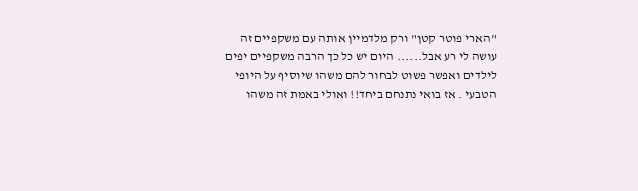"הארי פוטר קטן" ורק מלדמיין אותה עם משקפיים זה עושה לי רע אבל...... היום יש כל כך הרבה משקפיים יפים לילדים ואפשר פשוט לבחור להם משהו שיוסיף על היופי הטבעי . אז בואי נתנחם ביחד!! ואולי באמת זה משהו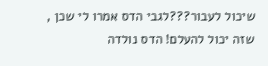שיכול לעבור???לגבי הדס אמרו לי שכן , שזה יכול להעלם! הדס נולדה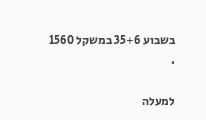בשבוע 35+6 במשקל 1560 .

למעלה